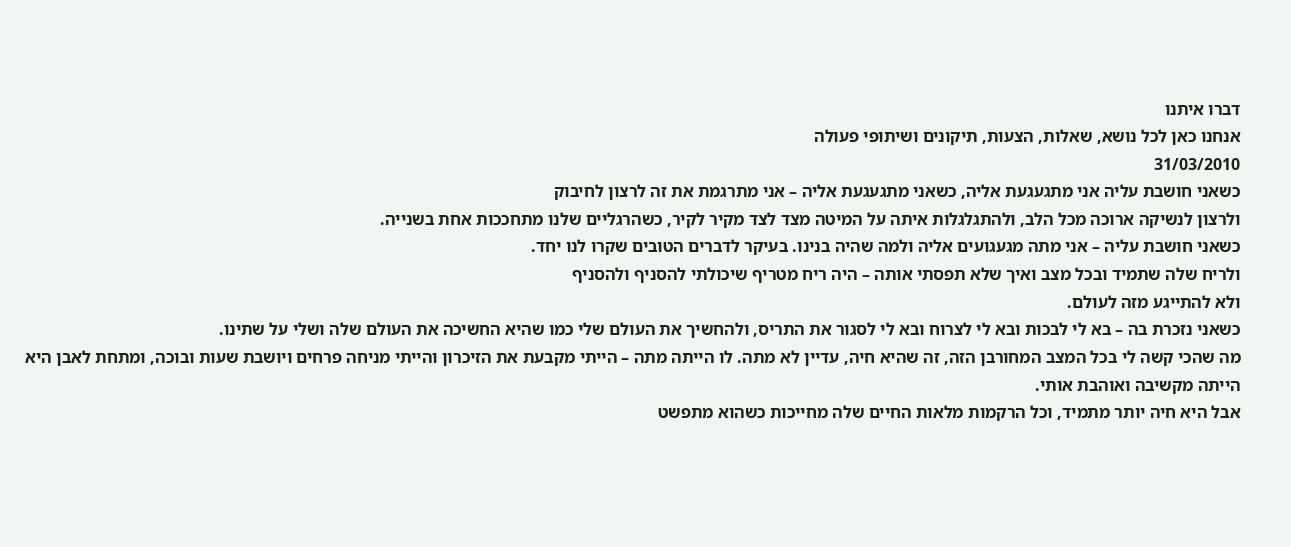דברו איתנו
אנחנו כאן לכל נושא, שאלות, הצעות, תיקונים ושיתופי פעולה
31/03/2010
כשאני חושבת עליה אני מתגעגעת אליה, כשאני מתגעגעת אליה – אני מתרגמת את זה לרצון לחיבוק
ולרצון לנשיקה ארוכה מכל הלב, ולהתגלגלות איתה על המיטה מצד לצד מקיר לקיר, כשהרגליים שלנו מתחככות אחת בשנייה.
כשאני חושבת עליה – אני מתה מגעגועים אליה ולמה שהיה בנינו. בעיקר לדברים הטובים שקרו לנו יחד.
ולריח שלה שתמיד ובכל מצב ואיך שלא תפסתי אותה – היה ריח מטריף שיכולתי להסניף ולהסניף
ולא להתייגע מזה לעולם.
כשאני נזכרת בה – בא לי לבכות ובא לי לצרוח ובא לי לסגור את התריס, ולהחשיך את העולם שלי כמו שהיא החשיכה את העולם שלה ושלי על שתינו.
מה שהכי קשה לי בכל המצב המחורבן הזה, זה שהיא חיה, עדיין לא מתה. לו הייתה מתה – הייתי מקבעת את הזיכרון והייתי מניחה פרחים ויושבת שעות ובוכה, ומתחת לאבן היא הייתה מקשיבה ואוהבת אותי.
אבל היא חיה יותר מתמיד, וכל הרקמות מלאות החיים שלה מחייכות כשהוא מתפשט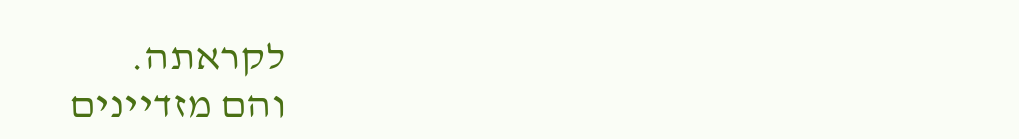לקראתה.
והם מזדיינים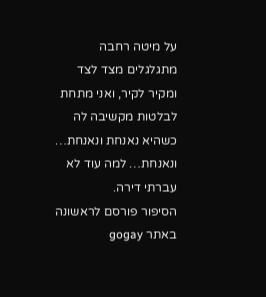על מיטה רחבה מתגלגלים מצד לצד ומקיר לקיר, ואני מתחת לבלטות מקשיבה לה כשהיא נאנחת ונאנחת…
ונאנחת… למה עוד לא עברתי דירה.
הסיפור פורסם לראשונה באתר gogay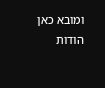ומובא כאן הודות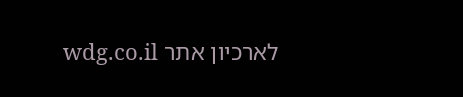לארכיון אתר wdg.co.il